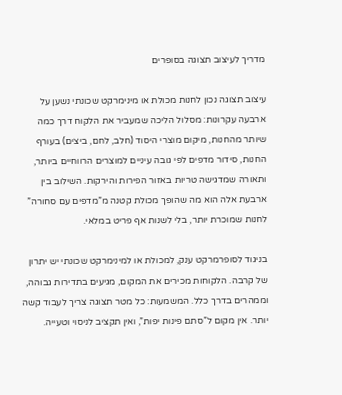מדריך לעיצוב תצוגה בסופרים

עיצוב תצוגה נכון לחנות מכולת או מינימרקט שכונתי נשען על ארבעה עקרונות: מסלול הליכה שמעביר את הלקוח דרך כמה שיותר מהחנות, מיקום מוצרי היסוד (חלב, לחם, ביצים) בעורף החנות, סידור מדפים לפי גובה עיניים למוצרים הרווחיים ביותר, ותאורה שמדגישה טריות באזור הפירות והירקות. השילוב בין ארבעת אלה הוא מה שהופך מכולת קטנה מ”מדפים עם סחורה” לחנות שמוכרת יותר, בלי לשנות אף פריט במלאי.

בניגוד לסופרמרקט ענק, למכולת או למינימרקט שכונתי יש יתרון של קרבה. הלקוחות מכירים את המקום, מגיעים בתדירות גבוהה, וממהרים בדרך כלל. המשמעות: כל מטר תצוגה צריך לעבוד קשה יותר. אין מקום ל”סתם פינות יפות”, ואין תקציב לניסוי וטעייה.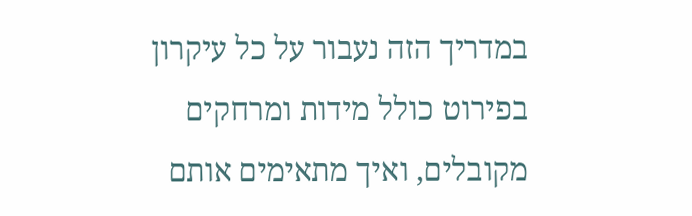במדריך הזה נעבור על כל עיקרון בפירוט כולל מידות ומרחקים מקובלים, ואיך מתאימים אותם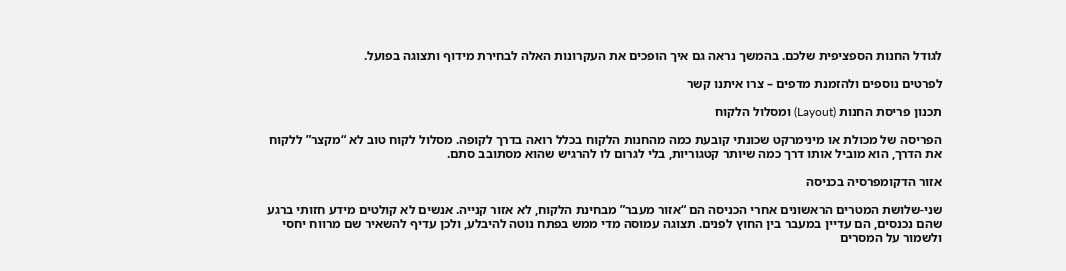לגודל החנות הספציפית שלכם. בהמשך נראה גם איך הופכים את העקרונות האלה לבחירת מידוף ותצוגה בפועל.

לפרטים נוספים ולהזמנת מדפים – צרו איתנו קשר

תכנון פריסת החנות (Layout) ומסלול הלקוח

הפריסה של מכולת או מינימרקט שכונתי קובעת כמה מהחנות הלקוח בכלל רואה בדרך לקופה. מסלול לקוח טוב לא “מקצר” ללקוח את הדרך, הוא מוביל אותו דרך כמה שיותר קטגוריות, בלי לגרום לו להרגיש שהוא מסתובב סתם.

אזור הדקומפרסיה בכניסה

שני-שלושת המטרים הראשונים אחרי הכניסה הם “אזור מעבר” מבחינת הלקוח, לא אזור קנייה. אנשים לא קולטים מידע חזותי ברגע שהם נכנסים, הם עדיין במעבר בין החוץ לפנים. תצוגה עמוסה מדי ממש בפתח נוטה להיבלע, ולכן עדיף להשאיר שם מרווח יחסי ולשמור על המסרים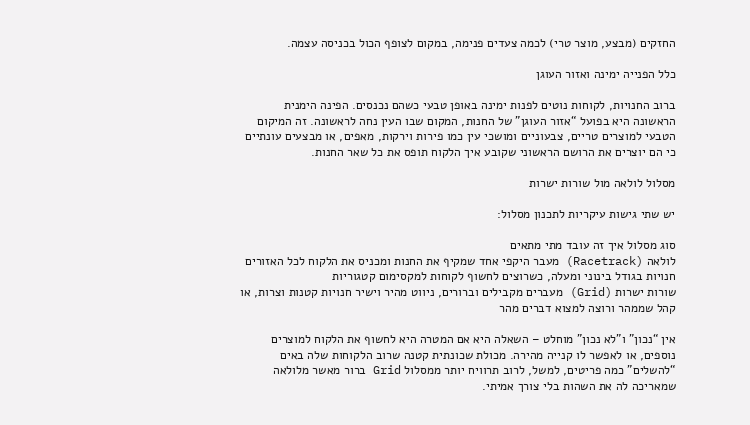החזקים (מבצע, מוצר טרי) לכמה צעדים פנימה, במקום לצופף הכול בכניסה עצמה.

כלל הפנייה ימינה ואזור העוגן

ברוב החנויות, לקוחות נוטים לפנות ימינה באופן טבעי כשהם נכנסים. הפינה הימנית הראשונה היא בפועל “אזור העוגן” של החנות, המקום שבו העין נחה לראשונה. זה המיקום הטבעי למוצרים טריים, צבעוניים ומושכי עין כמו פירות וירקות, מאפים, או מבצעים עונתיים כי הם יוצרים את הרושם הראשוני שקובע איך הלקוח תופס את כל שאר החנות.

מסלול לולאה מול שורות ישרות

יש שתי גישות עיקריות לתכנון מסלול:

סוג מסלול איך זה עובד מתי מתאים
לולאה (Racetrack) מעבר היקפי אחד שמקיף את החנות ומכניס את הלקוח לכל האזורים חנויות בגודל בינוני ומעלה, כשרוצים לחשוף לקוחות למקסימום קטגוריות
שורות ישרות (Grid) מעברים מקבילים וברורים, ניווט מהיר וישיר חנויות קטנות וצרות, או קהל שממהר ורוצה למצוא דברים מהר

אין “נכון” ו”לא נכון” מוחלט – השאלה היא אם המטרה היא לחשוף את הלקוח למוצרים נוספים, או לאפשר לו קנייה מהירה. מכולת שכונתית קטנה שרוב הלקוחות שלה באים “להשלים” כמה פריטים, למשל, לרוב תרוויח יותר ממסלול Grid ברור מאשר מלולאה שמאריכה לה את השהות בלי צורך אמיתי.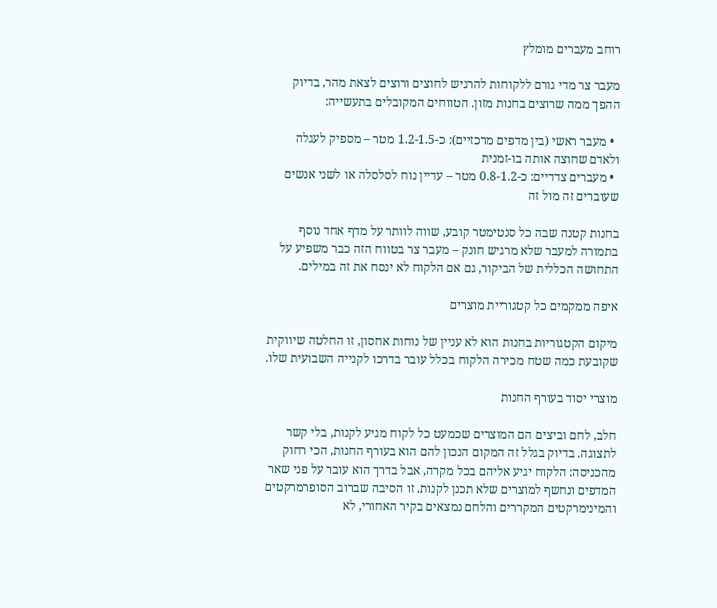רוחב מעברים מומלץ

מעבר צר מדי גורם ללקוחות להרגיש לחוצים ורוצים לצאת מהר, בדיוק ההפך ממה שרוצים בחנות מזון. הטווחים המקובלים בתעשייה:

  • מעבר ראשי (בין מדפים מרכזיים): כ-1.2-1.5 מטר – מספיק לעגלה ולאדם שחוצה אותה בו-זמנית
  • מעברים צדדיים: כ-0.8-1.2 מטר – עדיין נוח לסלסלה או לשני אנשים שעוברים זה מול זה

בחנות קטנה שבה כל סנטימטר קובע, שווה לוותר על מדף אחד נוסף בתמורה למעבר שלא מרגיש חונק – מעבר צר בטווח הזה כבר משפיע על התחושה הכללית של הביקור, גם אם הלקוח לא ינסח את זה במילים.

איפה ממקמים כל קטגוריית מוצרים

מיקום הקטגוריות בחנות הוא לא עניין של נוחות אחסון, זו החלטה שיווקית שקובעת כמה שטח מכירה הלקוח בכלל עובר בדרכו לקנייה השבועית שלו.

מוצרי יסוד בעורף החנות

חלב, לחם וביצים הם המוצרים שכמעט כל לקוח מגיע לקנות, בלי קשר לתצוגה. בדיוק בגלל זה המקום הנכון להם הוא בעורף החנות, הכי רחוק מהכניסה: הלקוח יגיע אליהם בכל מקרה, אבל בדרך הוא עובר על פני שאר המדפים ונחשף למוצרים שלא תכנן לקנות. זו הסיבה שברוב הסופרמרקטים והמינימרקטים המקררים והלחם נמצאים בקיר האחורי, לא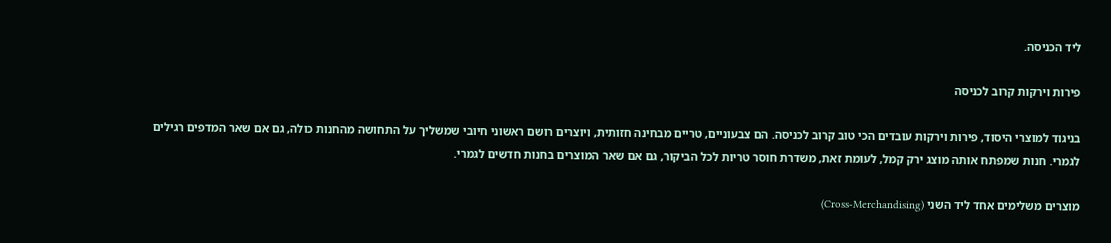ליד הכניסה.

פירות וירקות קרוב לכניסה

בניגוד למוצרי היסוד, פירות וירקות עובדים הכי טוב קרוב לכניסה. הם צבעוניים, טריים מבחינה חזותית, ויוצרים רושם ראשוני חיובי שמשליך על התחושה מהחנות כולה, גם אם שאר המדפים רגילים לגמרי. חנות שמפתח אותה מוצג ירק קמל, לעומת זאת, משדרת חוסר טריות לכל הביקור, גם אם שאר המוצרים בחנות חדשים לגמרי.

מוצרים משלימים אחד ליד השני (Cross-Merchandising)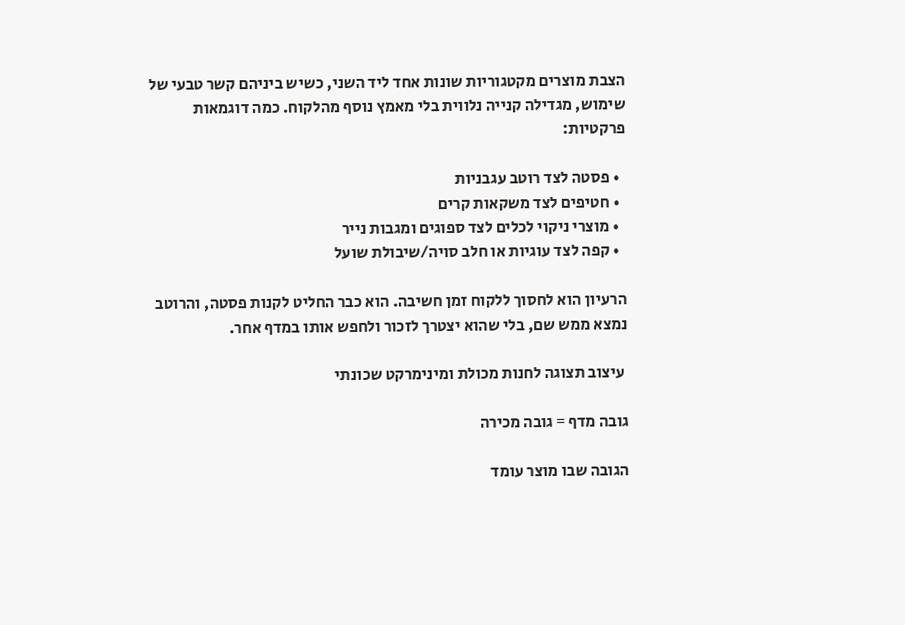הצבת מוצרים מקטגוריות שונות אחד ליד השני, כשיש ביניהם קשר טבעי של שימוש, מגדילה קנייה נלווית בלי מאמץ נוסף מהלקוח. כמה דוגמאות פרקטיות:

  • פסטה לצד רוטב עגבניות
  • חטיפים לצד משקאות קרים
  • מוצרי ניקוי לכלים לצד ספוגים ומגבות נייר
  • קפה לצד עוגיות או חלב סויה/שיבולת שועל

הרעיון הוא לחסוך ללקוח זמן חשיבה. הוא כבר החליט לקנות פסטה, והרוטב נמצא ממש שם, בלי שהוא יצטרך לזכור ולחפש אותו במדף אחר.

 עיצוב תצוגה לחנות מכולת ומינימרקט שכונתי

גובה מדף = גובה מכירה

הגובה שבו מוצר עומד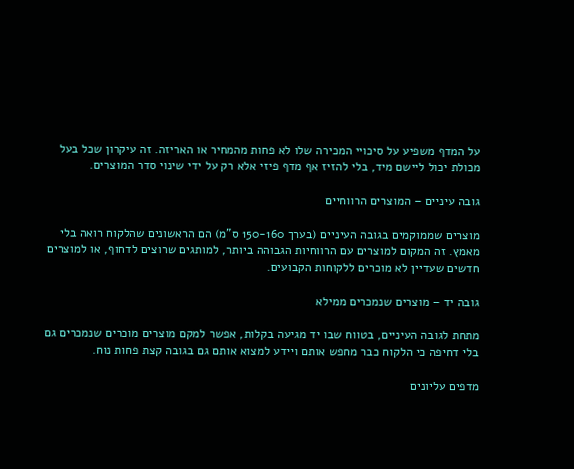על המדף משפיע על סיכויי המכירה שלו לא פחות מהמחיר או האריזה. זה עיקרון שכל בעל מכולת יכול ליישם מיד, בלי להזיז אף מדף פיזי אלא רק על ידי שינוי סדר המוצרים.

גובה עיניים – המוצרים הרווחיים

מוצרים שממוקמים בגובה העיניים (בערך 150-160 ס”מ) הם הראשונים שהלקוח רואה בלי מאמץ. זה המקום למוצרים עם הרווחיות הגבוהה ביותר, למותגים שרוצים לדחוף, או למוצרים חדשים שעדיין לא מוכרים ללקוחות הקבועים.

גובה יד – מוצרים שנמכרים ממילא

מתחת לגובה העיניים, בטווח שבו יד מגיעה בקלות, אפשר למקם מוצרים מוכרים שנמכרים גם בלי דחיפה כי הלקוח כבר מחפש אותם ויידע למצוא אותם גם בגובה קצת פחות נוח.

מדפים עליונים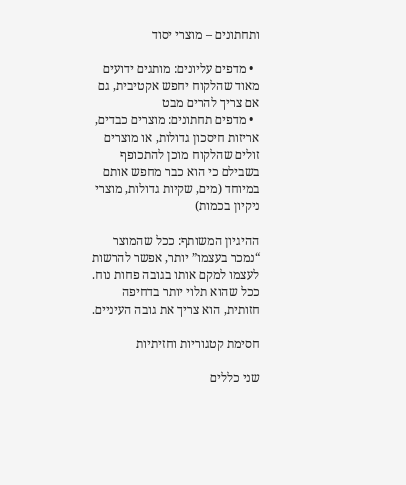ותחתונים – מוצרי יסוד

  • מדפים עליונים: מותגים ידועים מאוד שהלקוח יחפש אקטיבית, גם אם צריך להרים מבט
  • מדפים תחתונים: מוצרים כבדים, אריזות חיסכון גדולות, או מוצרים זולים שהלקוח מוכן להתכופף בשבילם כי הוא כבר מחפש אותם במיוחד (מים, שקיות גדולות, מוצרי ניקיון בכמות)

ההיגיון המשותף: ככל שהמוצר “נמכר בעצמו” יותר, אפשר להרשות לעצמו למקם אותו בגובה פחות נוח. ככל שהוא תלוי יותר בדחיפה חזותית, הוא צריך את גובה העיניים.

חסימת קטגוריות וחזיתיות

שני כללים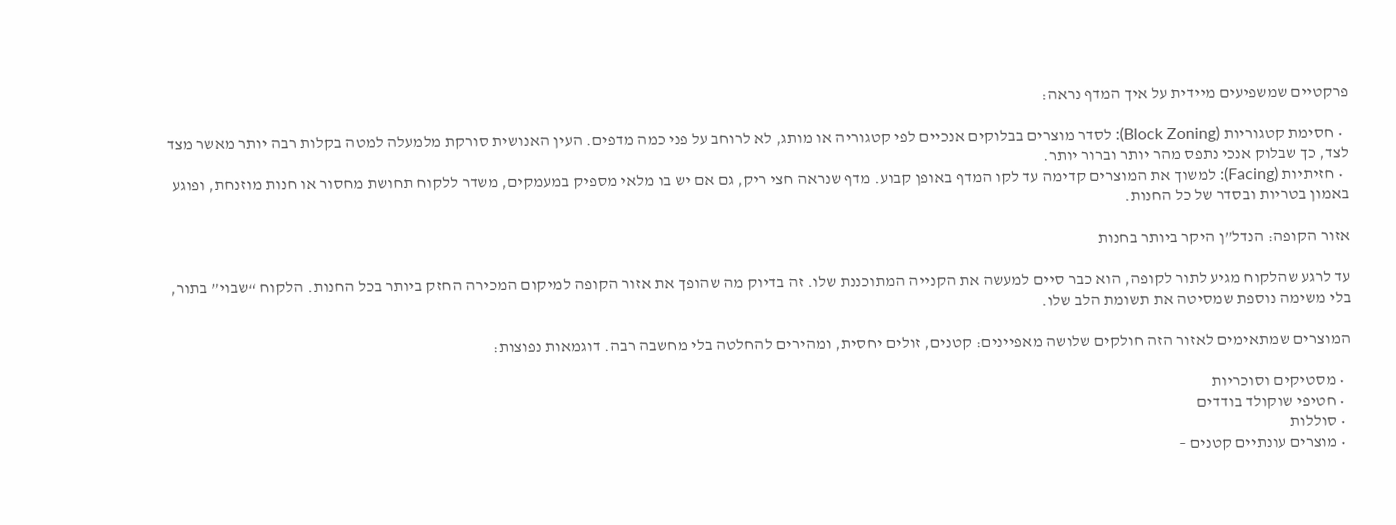פרקטיים שמשפיעים מיידית על איך המדף נראה:

  • חסימת קטגוריות (Block Zoning): לסדר מוצרים בבלוקים אנכיים לפי קטגוריה או מותג, לא לרוחב על פני כמה מדפים. העין האנושית סורקת מלמעלה למטה בקלות רבה יותר מאשר מצד לצד, כך שבלוק אנכי נתפס מהר יותר וברור יותר.
  • חזיתיות (Facing): למשוך את המוצרים קדימה עד לקו המדף באופן קבוע. מדף שנראה חצי ריק, גם אם יש בו מלאי מספיק במעמקים, משדר ללקוח תחושת מחסור או חנות מוזנחת, ופוגע באמון בטריות ובסדר של כל החנות.

אזור הקופה: הנדל”ן היקר ביותר בחנות

עד לרגע שהלקוח מגיע לתור לקופה, הוא כבר סיים למעשה את הקנייה המתוכננת שלו. זה בדיוק מה שהופך את אזור הקופה למיקום המכירה החזק ביותר בכל החנות. הלקוח “שבוי” בתור, בלי משימה נוספת שמסיטה את תשומת הלב שלו.

המוצרים שמתאימים לאזור הזה חולקים שלושה מאפיינים: קטנים, זולים יחסית, ומהירים להחלטה בלי מחשבה רבה. דוגמאות נפוצות:

  • מסטיקים וסוכריות
  • חטיפי שוקולד בודדים
  • סוללות
  • מוצרים עונתיים קטנים –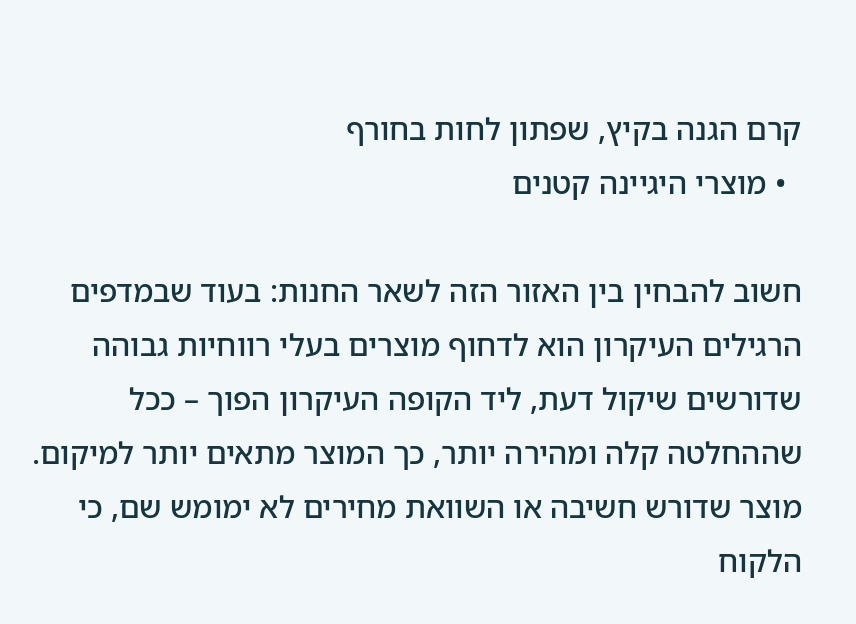קרם הגנה בקיץ, שפתון לחות בחורף
  • מוצרי היגיינה קטנים

חשוב להבחין בין האזור הזה לשאר החנות: בעוד שבמדפים הרגילים העיקרון הוא לדחוף מוצרים בעלי רווחיות גבוהה שדורשים שיקול דעת, ליד הקופה העיקרון הפוך – ככל שההחלטה קלה ומהירה יותר, כך המוצר מתאים יותר למיקום. מוצר שדורש חשיבה או השוואת מחירים לא ימומש שם, כי הלקוח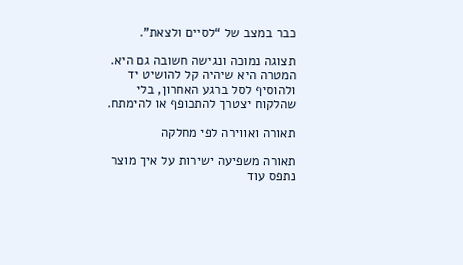כבר במצב של “לסיים ולצאת”.

תצוגה נמוכה ונגישה חשובה גם היא. המטרה היא שיהיה קל להושיט יד ולהוסיף לסל ברגע האחרון, בלי שהלקוח יצטרך להתכופף או להימתח.

תאורה ואווירה לפי מחלקה

תאורה משפיעה ישירות על איך מוצר נתפס עוד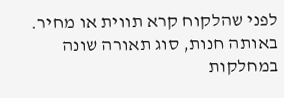לפני שהלקוח קרא תווית או מחיר. באותה חנות, סוג תאורה שונה במחלקות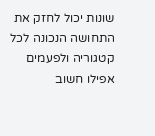שונות יכול לחזק את התחושה הנכונה לכל קטגוריה ולפעמים אפילו חשוב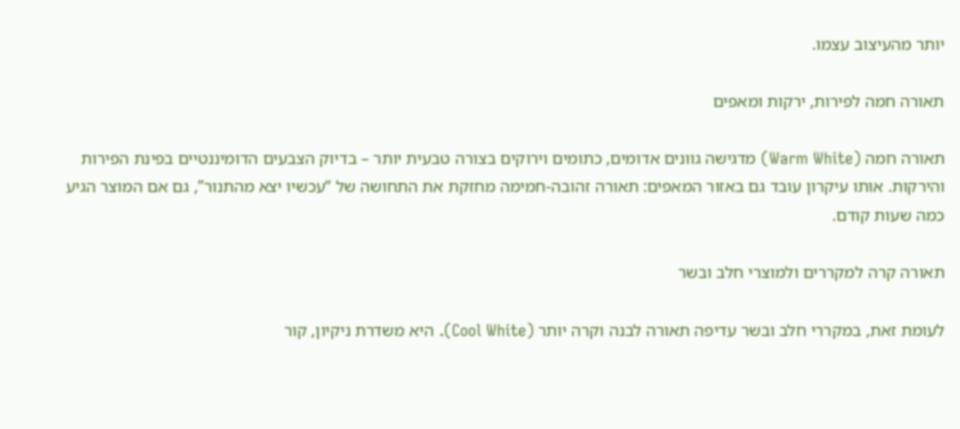יותר מהעיצוב עצמו.

תאורה חמה לפירות, ירקות ומאפים

תאורה חמה (Warm White) מדגישה גוונים אדומים, כתומים וירוקים בצורה טבעית יותר – בדיוק הצבעים הדומיננטיים בפינת הפירות והירקות. אותו עיקרון עובד גם באזור המאפים: תאורה זהובה-חמימה מחזקת את התחושה של “עכשיו יצא מהתנור”, גם אם המוצר הגיע כמה שעות קודם.

תאורה קרה למקררים ולמוצרי חלב ובשר

לעומת זאת, במקררי חלב ובשר עדיפה תאורה לבנה וקרה יותר (Cool White). היא משדרת ניקיון, קור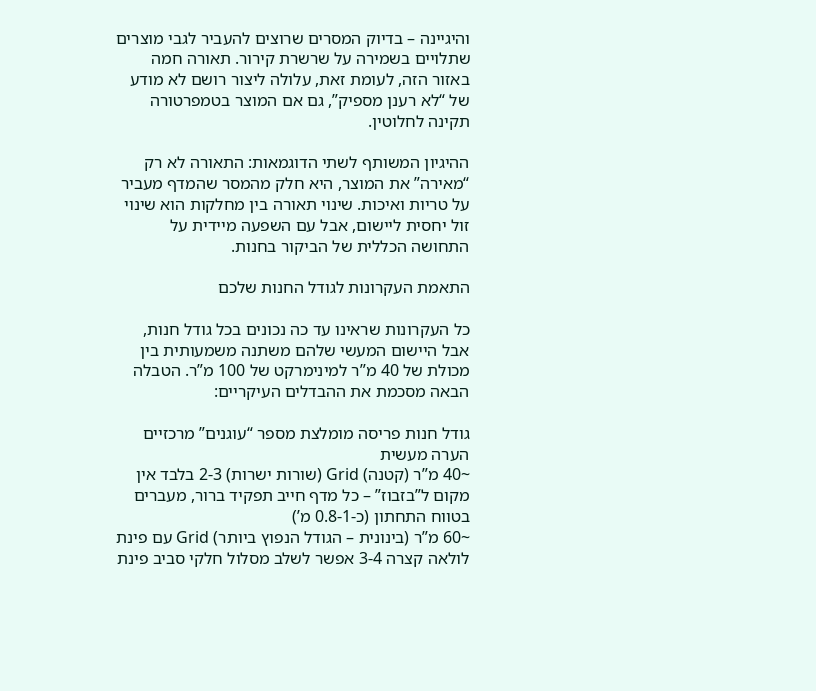והיגיינה – בדיוק המסרים שרוצים להעביר לגבי מוצרים שתלויים בשמירה על שרשרת קירור. תאורה חמה באזור הזה, לעומת זאת, עלולה ליצור רושם לא מודע של “לא רענן מספיק”, גם אם המוצר בטמפרטורה תקינה לחלוטין.

ההיגיון המשותף לשתי הדוגמאות: התאורה לא רק “מאירה” את המוצר, היא חלק מהמסר שהמדף מעביר על טריות ואיכות. שינוי תאורה בין מחלקות הוא שינוי זול יחסית ליישום, אבל עם השפעה מיידית על התחושה הכללית של הביקור בחנות.

התאמת העקרונות לגודל החנות שלכם

כל העקרונות שראינו עד כה נכונים בכל גודל חנות, אבל היישום המעשי שלהם משתנה משמעותית בין מכולת של 40 מ”ר למינימרקט של 100 מ”ר. הטבלה הבאה מסכמת את ההבדלים העיקריים:

גודל חנות פריסה מומלצת מספר “עוגנים” מרכזיים הערה מעשית
~40 מ”ר (קטנה) Grid (שורות ישרות) 2-3 בלבד אין מקום ל”בזבוז” – כל מדף חייב תפקיד ברור, מעברים בטווח התחתון (כ-0.8-1 מ’)
~60 מ”ר (בינונית – הגודל הנפוץ ביותר) Grid עם פינת לולאה קצרה 3-4 אפשר לשלב מסלול חלקי סביב פינת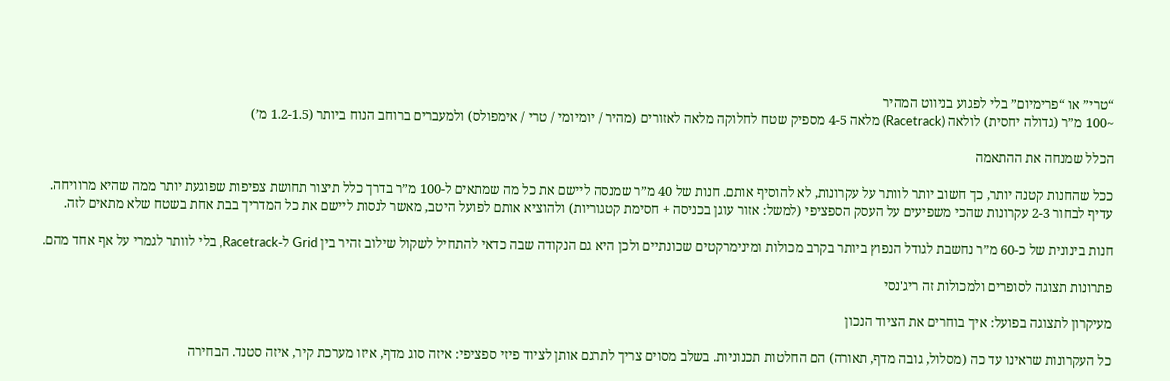“טרי” או “פרימיום” בלי לפגוע בניווט המהיר
~100 מ”ר (גדולה יחסית) לולאה (Racetrack) מלאה 4-5 מספיק שטח לחלוקה מלאה לאזורים (מהיר / יומיומי / טרי / אימפולס) ולמעברים ברוחב הנוח ביותר (1.2-1.5 מ’)

הכלל שמנחה את ההתאמה

ככל שהחנות קטנה יותר, כך חשוב יותר לוותר על עקרונות, לא להוסיף אותם. חנות של 40 מ”ר שמנסה ליישם את כל מה שמתאים ל-100 מ”ר בדרך כלל תיצור תחושת צפיפות שפוגעת יותר ממה שהיא מרוויחה. עדיף לבחור 2-3 עקרונות שהכי משפיעים על העסק הספציפי (למשל: אזור עוגן בכניסה + חסימת קטגוריות) ולהוציא אותם לפועל היטב, מאשר לנסות ליישם את כל המדריך בבת אחת בשטח שלא מתאים לזה.

חנות בינונית של כ-60 מ”ר נחשבת לגודל הנפוץ ביותר בקרב מכולות ומינימרקטים שכונתיים ולכן היא גם הנקודה שבה כדאי להתחיל לשקול שילוב זהיר בין Grid ל-Racetrack, בלי לוותר לגמרי על אף אחד מהם.

פתרונות תצוגה לסופרים ולמכולות זה ריג'נסי

מעיקרון לתצוגה בפועל: איך בוחרים את הציוד הנכון

כל העקרונות שראינו עד כה (מסלול, גובה מדף, תאורה) הם החלטות תכנוניות. בשלב מסוים צריך לתרגם אותן לציוד פיזי ספציפי: איזה סוג מדף, איזו מערכת קיר, איזה סטנד. הבחירה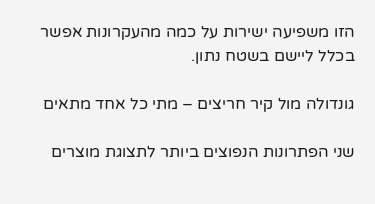הזו משפיעה ישירות על כמה מהעקרונות אפשר בכלל ליישם בשטח נתון.

גונדולה מול קיר חריצים – מתי כל אחד מתאים

שני הפתרונות הנפוצים ביותר לתצוגת מוצרים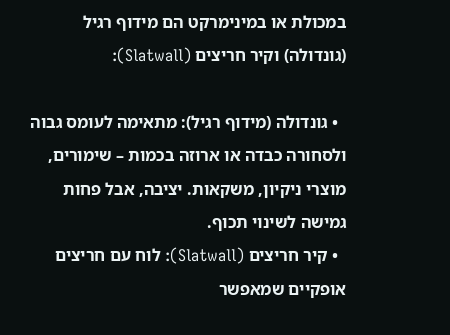במכולת או במינימרקט הם מידוף רגיל (גונדולה) וקיר חריצים (Slatwall):

  • גונדולה (מידוף רגיל): מתאימה לעומס גבוה ולסחורה כבדה או ארוזה בכמות – שימורים, מוצרי ניקיון, משקאות. יציבה, אבל פחות גמישה לשינוי תכוף.
  • קיר חריצים (Slatwall): לוח עם חריצים אופקיים שמאפשר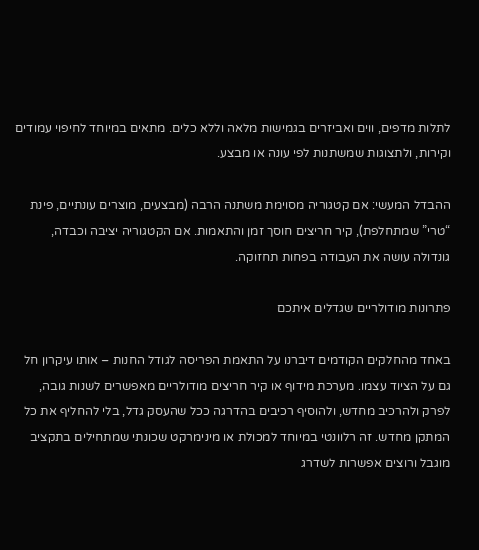לתלות מדפים, ווים ואביזרים בגמישות מלאה וללא כלים. מתאים במיוחד לחיפוי עמודים וקירות, ולתצוגות שמשתנות לפי עונה או מבצע.

ההבדל המעשי: אם קטגוריה מסוימת משתנה הרבה (מבצעים, מוצרים עונתיים, פינת “טרי” שמתחלפת), קיר חריצים חוסך זמן והתאמות. אם הקטגוריה יציבה וכבדה, גונדולה עושה את העבודה בפחות תחזוקה.

פתרונות מודולריים שגדלים איתכם

באחד מהחלקים הקודמים דיברנו על התאמת הפריסה לגודל החנות – אותו עיקרון חל גם על הציוד עצמו. מערכת מידוף או קיר חריצים מודולריים מאפשרים לשנות גובה, לפרק ולהרכיב מחדש, ולהוסיף רכיבים בהדרגה ככל שהעסק גדל, בלי להחליף את כל המתקן מחדש. זה רלוונטי במיוחד למכולת או מינימרקט שכונתי שמתחילים בתקציב מוגבל ורוצים אפשרות לשדרג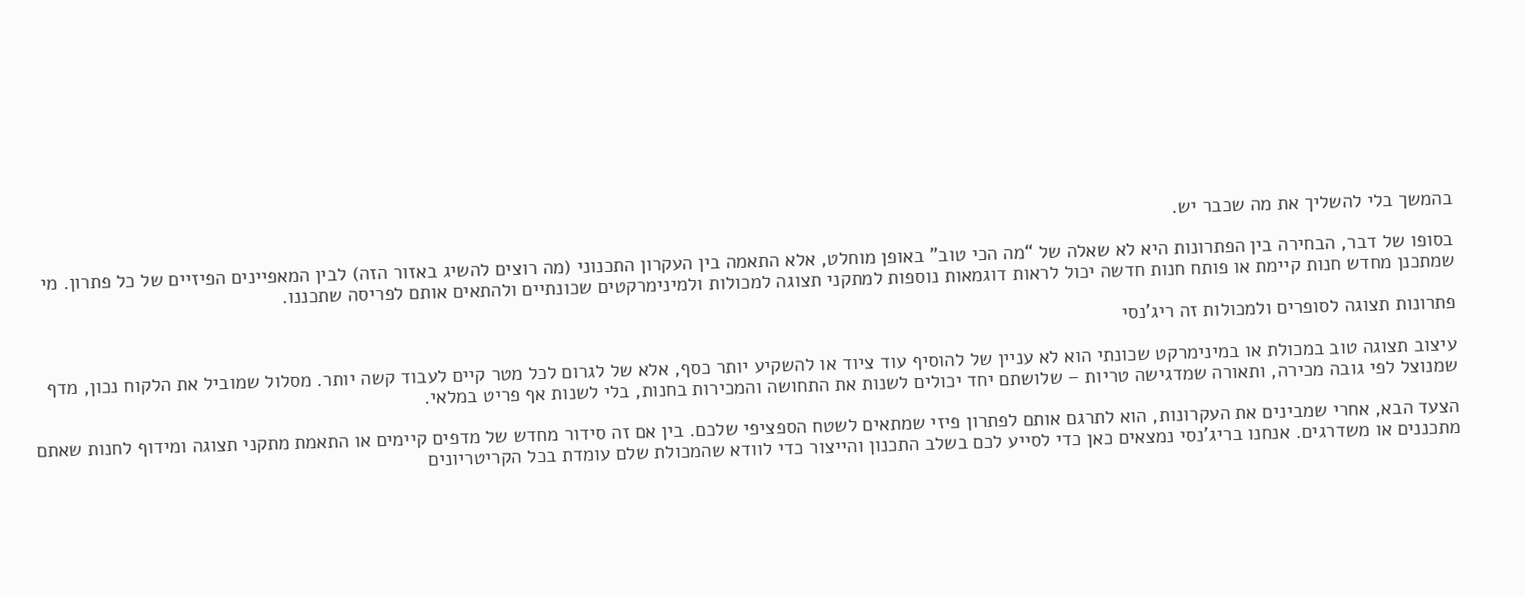בהמשך בלי להשליך את מה שכבר יש.

בסופו של דבר, הבחירה בין הפתרונות היא לא שאלה של “מה הכי טוב” באופן מוחלט, אלא התאמה בין העקרון התכנוני (מה רוצים להשיג באזור הזה) לבין המאפיינים הפיזיים של כל פתרון. מי שמתכנן מחדש חנות קיימת או פותח חנות חדשה יכול לראות דוגמאות נוספות למתקני תצוגה למכולות ולמינימרקטים שכונתיים ולהתאים אותם לפריסה שתכננו.

פתרונות תצוגה לסופרים ולמכולות זה ריג’נסי

עיצוב תצוגה טוב במכולת או במינימרקט שכונתי הוא לא עניין של להוסיף עוד ציוד או להשקיע יותר כסף, אלא של לגרום לכל מטר קיים לעבוד קשה יותר. מסלול שמוביל את הלקוח נכון, מדף שמנוצל לפי גובה מכירה, ותאורה שמדגישה טריות – שלושתם יחד יכולים לשנות את התחושה והמכירות בחנות, בלי לשנות אף פריט במלאי.

הצעד הבא, אחרי שמבינים את העקרונות, הוא לתרגם אותם לפתרון פיזי שמתאים לשטח הספציפי שלכם. בין אם זה סידור מחדש של מדפים קיימים או התאמת מתקני תצוגה ומידוף לחנות שאתם מתכננים או משדרגים. אנחנו בריג’נסי נמצאים כאן כדי לסייע לכם בשלב התכנון והייצור כדי לוודא שהמכולת שלם עומדת בכל הקריטריונים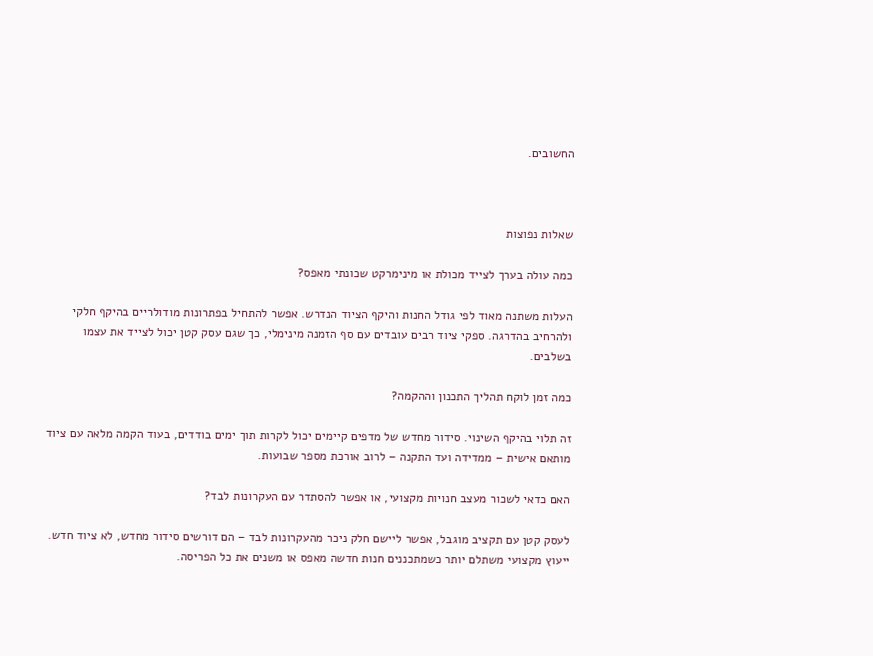החשובים.



שאלות נפוצות

כמה עולה בערך לצייד מכולת או מינימרקט שכונתי מאפס?

העלות משתנה מאוד לפי גודל החנות והיקף הציוד הנדרש. אפשר להתחיל בפתרונות מודולריים בהיקף חלקי ולהרחיב בהדרגה. ספקי ציוד רבים עובדים עם סף הזמנה מינימלי, כך שגם עסק קטן יכול לצייד את עצמו בשלבים.

כמה זמן לוקח תהליך התכנון וההקמה?

זה תלוי בהיקף השינוי. סידור מחדש של מדפים קיימים יכול לקרות תוך ימים בודדים, בעוד הקמה מלאה עם ציוד מותאם אישית – ממדידה ועד התקנה – לרוב אורכת מספר שבועות.

האם כדאי לשכור מעצב חנויות מקצועי, או אפשר להסתדר עם העקרונות לבד?

לעסק קטן עם תקציב מוגבל, אפשר ליישם חלק ניכר מהעקרונות לבד – הם דורשים סידור מחדש, לא ציוד חדש. ייעוץ מקצועי משתלם יותר כשמתכננים חנות חדשה מאפס או משנים את כל הפריסה.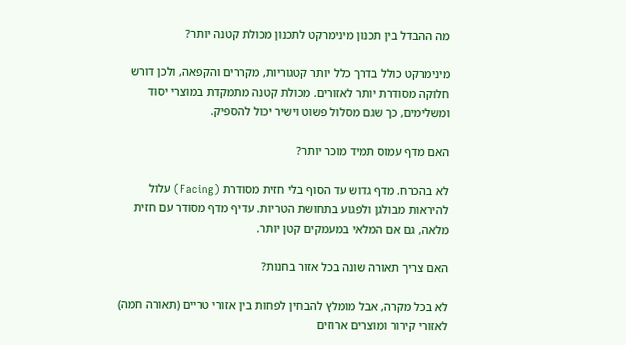מה ההבדל בין תכנון מינימרקט לתכנון מכולת קטנה יותר?

מינימרקט כולל בדרך כלל יותר קטגוריות, מקררים והקפאה, ולכן דורש חלוקה מסודרת יותר לאזורים. מכולת קטנה מתמקדת במוצרי יסוד ומשלימים, כך שגם מסלול פשוט וישיר יכול להספיק.

האם מדף עמוס תמיד מוכר יותר?

לא בהכרח. מדף גדוש עד הסוף בלי חזית מסודרת (Facing) עלול להיראות מבולגן ולפגוע בתחושת הטריות. עדיף מדף מסודר עם חזית מלאה, גם אם המלאי במעמקים קטן יותר.

האם צריך תאורה שונה בכל אזור בחנות?

לא בכל מקרה, אבל מומלץ להבחין לפחות בין אזורי טריים (תאורה חמה) לאזורי קירור ומוצרים ארוזים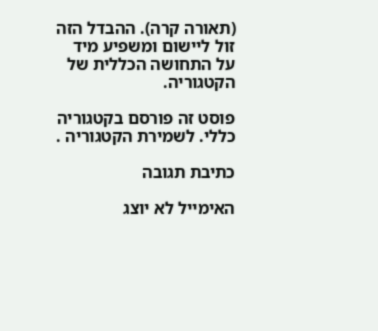(תאורה קרה). ההבדל הזה זול ליישום ומשפיע מיד על התחושה הכללית של הקטגוריה.

פוסט זה פורסם בקטגוריה כללי. לשמירת הקטגוריה .

כתיבת תגובה

האימייל לא יוצג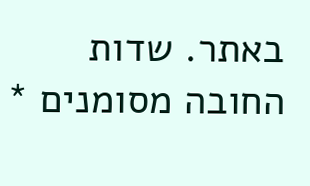באתר. שדות החובה מסומנים *